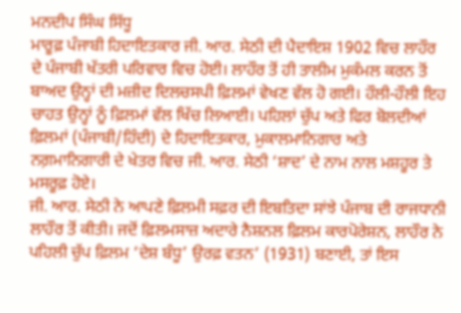ਮਨਦੀਪ ਸਿੰਘ ਸਿੱਧੂ
ਮਾਰੂਫ਼ ਪੰਜਾਬੀ ਹਿਦਾਇਤਕਾਰ ਜੀ. ਆਰ. ਸੇਠੀ ਦੀ ਪੈਦਾਇਸ਼ 1902 ਵਿਚ ਲਾਹੌਰ ਦੇ ਪੰਜਾਬੀ ਖੱਤਰੀ ਪਰਿਵਾਰ ਵਿਚ ਹੋਈ। ਲਾਹੌਰ ਤੋਂ ਹੀ ਤਾਲੀਮ ਮੁਕੰਮਲ ਕਰਨ ਤੋਂ ਬਾਅਦ ਉਨ੍ਹਾਂ ਦੀ ਮਜ਼ੀਦ ਦਿਲਚਸਪੀ ਫ਼ਿਲਮਾਂ ਵੇਖਣ ਵੱਲ ਹੋ ਗਈ। ਹੌਲੀ-ਹੌਲੀ ਇਹ ਚਾਹਤ ਉਨ੍ਹਾਂ ਨੂੰ ਫ਼ਿਲਮਾਂ ਵੱਲ ਖਿੱਚ ਲਿਆਈ। ਪਹਿਲਾਂ ਚੁੱਪ ਅਤੇ ਫਿਰ ਬੋਲਦੀਆਂ ਫ਼ਿਲਮਾਂ (ਪੰਜਾਬੀ/ਹਿੰਦੀ) ਦੇ ਹਿਦਾਇਤਕਾਰ, ਮੁਕਾਲਮਾਨਿਗਾਰ ਅਤੇ ਨਗ਼ਮਾਨਿਗਾਰੀ ਦੇ ਖੇਤਰ ਵਿਚ ਜੀ. ਆਰ. ਸੇਠੀ ‘ਸ਼ਾਦ’ ਦੇ ਨਾਮ ਨਾਲ ਮਸ਼ਹੂਰ ਤੇ ਮਸਰੂਫ਼ ਹੋਏ।
ਜੀ. ਆਰ. ਸੇਠੀ ਨੇ ਆਪਣੇ ਫ਼ਿਲਮੀ ਸਫ਼ਰ ਦੀ ਇਬਤਿਦਾ ਸਾਂਝੇ ਪੰਜਾਬ ਦੀ ਰਾਜਧਾਨੀ ਲਾਹੌਰ ਤੋਂ ਕੀਤੀ। ਜਦੋਂ ਫ਼ਿਲਮਸਾਜ਼ ਅਦਾਰੇ ਨੈਸ਼ਨਲ ਫ਼ਿਲਮ ਕਾਰਪੋਰੇਸ਼ਨ, ਲਾਹੌਰ ਨੇ ਪਹਿਲੀ ਚੁੱਪ ਫ਼ਿਲਮ ‘ਦੇਸ਼ ਬੰਧੂ’ ਉਰਫ਼ ਵਤਨ’ (1931) ਬਣਾਈ, ਤਾਂ ਇਸ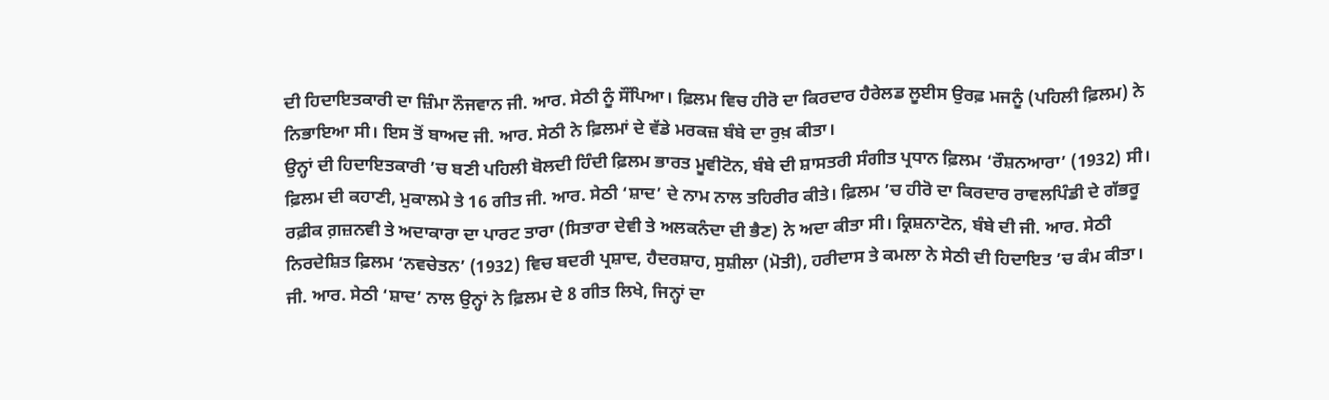ਦੀ ਹਿਦਾਇਤਕਾਰੀ ਦਾ ਜ਼ਿੰਮਾ ਨੌਜਵਾਨ ਜੀ. ਆਰ. ਸੇਠੀ ਨੂੰ ਸੌਂਪਿਆ। ਫ਼ਿਲਮ ਵਿਚ ਹੀਰੋ ਦਾ ਕਿਰਦਾਰ ਹੈਰੇਲਡ ਲੂਈਸ ਉਰਫ਼ ਮਜਨੂੰ (ਪਹਿਲੀ ਫ਼ਿਲਮ) ਨੇ ਨਿਭਾਇਆ ਸੀ। ਇਸ ਤੋਂ ਬਾਅਦ ਜੀ. ਆਰ. ਸੇਠੀ ਨੇ ਫ਼ਿਲਮਾਂ ਦੇ ਵੱਡੇ ਮਰਕਜ਼ ਬੰਬੇ ਦਾ ਰੁਖ਼ ਕੀਤਾ।
ਉਨ੍ਹਾਂ ਦੀ ਹਿਦਾਇਤਕਾਰੀ ’ਚ ਬਣੀ ਪਹਿਲੀ ਬੋਲਦੀ ਹਿੰਦੀ ਫ਼ਿਲਮ ਭਾਰਤ ਮੂਵੀਟੋਨ, ਬੰਬੇ ਦੀ ਸ਼ਾਸਤਰੀ ਸੰਗੀਤ ਪ੍ਰਧਾਨ ਫ਼ਿਲਮ ‘ਰੌਸ਼ਨਆਰਾ’ (1932) ਸੀ। ਫ਼ਿਲਮ ਦੀ ਕਹਾਣੀ, ਮੁਕਾਲਮੇ ਤੇ 16 ਗੀਤ ਜੀ. ਆਰ. ਸੇਠੀ ‘ਸ਼ਾਦ’ ਦੇ ਨਾਮ ਨਾਲ ਤਹਿਰੀਰ ਕੀਤੇ। ਫ਼ਿਲਮ ’ਚ ਹੀਰੋ ਦਾ ਕਿਰਦਾਰ ਰਾਵਲਪਿੰਡੀ ਦੇ ਗੱਭਰੂ ਰਫ਼ੀਕ ਗ਼ਜ਼ਨਵੀ ਤੇ ਅਦਾਕਾਰਾ ਦਾ ਪਾਰਟ ਤਾਰਾ (ਸਿਤਾਰਾ ਦੇਵੀ ਤੇ ਅਲਕਨੰਦਾ ਦੀ ਭੈਣ) ਨੇ ਅਦਾ ਕੀਤਾ ਸੀ। ਕ੍ਰਿਸ਼ਨਾਟੋਨ, ਬੰਬੇ ਦੀ ਜੀ. ਆਰ. ਸੇਠੀ ਨਿਰਦੇਸ਼ਿਤ ਫ਼ਿਲਮ ‘ਨਵਚੇਤਨ’ (1932) ਵਿਚ ਬਦਰੀ ਪ੍ਰਸ਼ਾਦ, ਹੈਦਰਸ਼ਾਹ, ਸੁਸ਼ੀਲਾ (ਮੋਤੀ), ਹਰੀਦਾਸ ਤੇ ਕਮਲਾ ਨੇ ਸੇਠੀ ਦੀ ਹਿਦਾਇਤ ’ਚ ਕੰਮ ਕੀਤਾ। ਜੀ. ਆਰ. ਸੇਠੀ ‘ਸ਼ਾਦ’ ਨਾਲ ਉਨ੍ਹਾਂ ਨੇ ਫ਼ਿਲਮ ਦੇ 8 ਗੀਤ ਲਿਖੇ, ਜਿਨ੍ਹਾਂ ਦਾ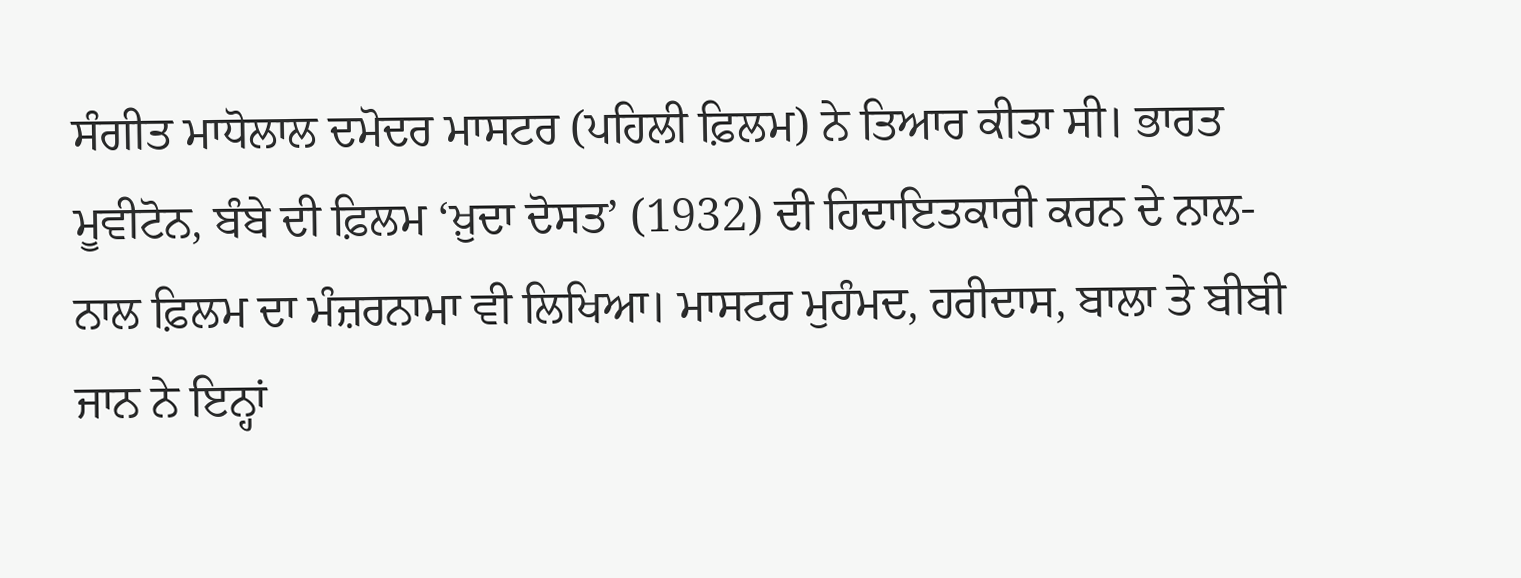ਸੰਗੀਤ ਮਾਧੋਲਾਲ ਦਮੋਦਰ ਮਾਸਟਰ (ਪਹਿਲੀ ਫ਼ਿਲਮ) ਨੇ ਤਿਆਰ ਕੀਤਾ ਸੀ। ਭਾਰਤ ਮੂਵੀਟੋਨ, ਬੰਬੇ ਦੀ ਫ਼ਿਲਮ ‘ਖ਼ੁਦਾ ਦੋਸਤ’ (1932) ਦੀ ਹਿਦਾਇਤਕਾਰੀ ਕਰਨ ਦੇ ਨਾਲ-ਨਾਲ ਫ਼ਿਲਮ ਦਾ ਮੰਜ਼ਰਨਾਮਾ ਵੀ ਲਿਖਿਆ। ਮਾਸਟਰ ਮੁਹੰਮਦ, ਹਰੀਦਾਸ, ਬਾਲਾ ਤੇ ਬੀਬੀ ਜਾਨ ਨੇ ਇਨ੍ਹਾਂ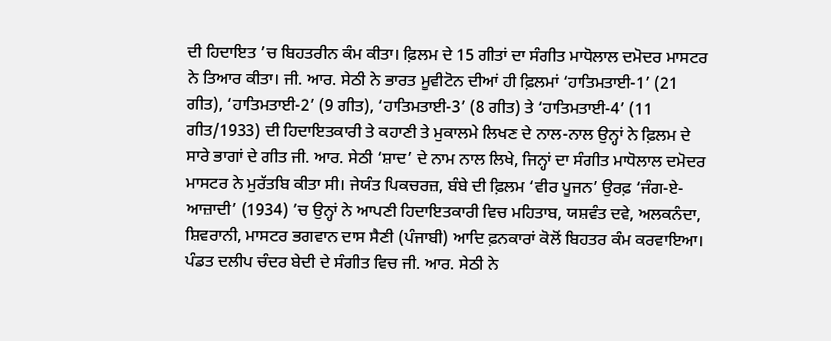ਦੀ ਹਿਦਾਇਤ ’ਚ ਬਿਹਤਰੀਨ ਕੰਮ ਕੀਤਾ। ਫ਼ਿਲਮ ਦੇ 15 ਗੀਤਾਂ ਦਾ ਸੰਗੀਤ ਮਾਧੋਲਾਲ ਦਮੋਦਰ ਮਾਸਟਰ ਨੇ ਤਿਆਰ ਕੀਤਾ। ਜੀ. ਆਰ. ਸੇਠੀ ਨੇ ਭਾਰਤ ਮੂਵੀਟੋਨ ਦੀਆਂ ਹੀ ਫ਼ਿਲਮਾਂ ‘ਹਾਤਿਮਤਾਈ-1’ (21 ਗੀਤ), ‘ਹਾਤਿਮਤਾਈ-2’ (9 ਗੀਤ), ‘ਹਾਤਿਮਤਾਈ-3’ (8 ਗੀਤ) ਤੇ ‘ਹਾਤਿਮਤਾਈ-4’ (11 ਗੀਤ/1933) ਦੀ ਹਿਦਾਇਤਕਾਰੀ ਤੇ ਕਹਾਣੀ ਤੇ ਮੁਕਾਲਮੇ ਲਿਖਣ ਦੇ ਨਾਲ-ਨਾਲ ਉਨ੍ਹਾਂ ਨੇ ਫ਼ਿਲਮ ਦੇ ਸਾਰੇ ਭਾਗਾਂ ਦੇ ਗੀਤ ਜੀ. ਆਰ. ਸੇਠੀ ‘ਸ਼ਾਦ’ ਦੇ ਨਾਮ ਨਾਲ ਲਿਖੇ, ਜਿਨ੍ਹਾਂ ਦਾ ਸੰਗੀਤ ਮਾਧੋਲਾਲ ਦਮੋਦਰ ਮਾਸਟਰ ਨੇ ਮੁਰੱਤਬਿ ਕੀਤਾ ਸੀ। ਜੇਯੰਤ ਪਿਕਚਰਜ਼, ਬੰਬੇ ਦੀ ਫ਼ਿਲਮ ‘ਵੀਰ ਪੂਜਨ’ ਉਰਫ਼ ‘ਜੰਗ-ਏ-ਆਜ਼ਾਦੀ’ (1934) ’ਚ ਉਨ੍ਹਾਂ ਨੇ ਆਪਣੀ ਹਿਦਾਇਤਕਾਰੀ ਵਿਚ ਮਹਿਤਾਬ, ਯਸ਼ਵੰਤ ਦਵੇ, ਅਲਕਨੰਦਾ, ਸ਼ਿਵਰਾਨੀ, ਮਾਸਟਰ ਭਗਵਾਨ ਦਾਸ ਸੈਣੀ (ਪੰਜਾਬੀ) ਆਦਿ ਫ਼ਨਕਾਰਾਂ ਕੋਲੋਂ ਬਿਹਤਰ ਕੰਮ ਕਰਵਾਇਆ। ਪੰਡਤ ਦਲੀਪ ਚੰਦਰ ਬੇਦੀ ਦੇ ਸੰਗੀਤ ਵਿਚ ਜੀ. ਆਰ. ਸੇਠੀ ਨੇ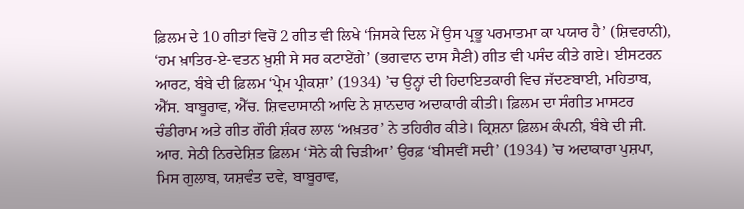ਫ਼ਿਲਮ ਦੇ 10 ਗੀਤਾਂ ਵਿਚੋਂ 2 ਗੀਤ ਵੀ ਲਿਖੇ ‘ਜਿਸਕੇ ਦਿਲ ਮੇਂ ਉਸ ਪ੍ਰਭੂ ਪਰਮਾਤਮਾ ਕਾ ਪਯਾਰ ਹੈ’ (ਸ਼ਿਵਰਾਨੀ), ‘ਹਮ ਖ਼ਾਤਿਰ-ਏ-ਵਤਨ ਖ਼ੁਸ਼ੀ ਸੇ ਸਰ ਕਟਾਏਂਗੇ’ (ਭਗਵਾਨ ਦਾਸ ਸੈਣੀ) ਗੀਤ ਵੀ ਪਸੰਦ ਕੀਤੇ ਗਏ। ਈਸਟਰਨ ਆਰਟ, ਬੰਬੇ ਦੀ ਫ਼ਿਲਮ ‘ਪ੍ਰੇਮ ਪ੍ਰੀਕਸ਼ਾ’ (1934) ’ਚ ਉਨ੍ਹਾਂ ਦੀ ਹਿਦਾਇਤਕਾਰੀ ਵਿਚ ਜੱਦਣਬਾਈ, ਮਹਿਤਾਬ, ਐੱਸ. ਬਾਬੂਰਾਵ, ਐੱਚ. ਸ਼ਿਵਦਾਸਾਨੀ ਆਦਿ ਨੇ ਸ਼ਾਨਦਾਰ ਅਦਾਕਾਰੀ ਕੀਤੀ। ਫ਼ਿਲਮ ਦਾ ਸੰਗੀਤ ਮਾਸਟਰ ਚੰਡੀਰਾਮ ਅਤੇ ਗੀਤ ਗੌਰੀ ਸ਼ੰਕਰ ਲਾਲ ‘ਅਖ਼ਤਰ’ ਨੇ ਤਹਿਰੀਰ ਕੀਤੇ। ਕ੍ਰਿਸ਼ਨਾ ਫ਼ਿਲਮ ਕੰਪਨੀ, ਬੰਬੇ ਦੀ ਜੀ. ਆਰ. ਸੇਠੀ ਨਿਰਦੇਸ਼ਿਤ ਫ਼ਿਲਮ ‘ਸੋਨੇ ਕੀ ਚਿੜੀਆ’ ਉਰਫ਼ ‘ਬੀਸਵੀਂ ਸਦੀ’ (1934) ’ਚ ਅਦਾਕਾਰਾ ਪੁਸ਼ਪਾ, ਮਿਸ ਗੁਲਾਬ, ਯਸ਼ਵੰਤ ਦਵੇ, ਬਾਬੂਰਾਵ,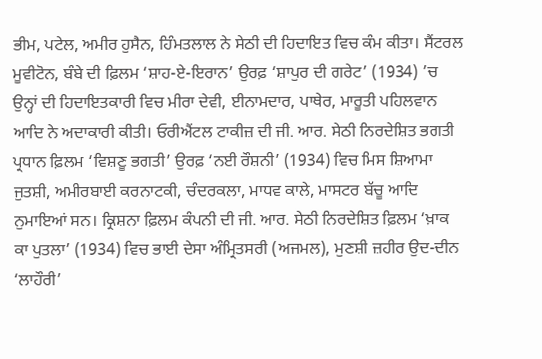ਭੀਮ, ਪਟੇਲ, ਅਮੀਰ ਹੁਸੈਨ, ਹਿੰਮਤਲਾਲ ਨੇ ਸੇਠੀ ਦੀ ਹਿਦਾਇਤ ਵਿਚ ਕੰਮ ਕੀਤਾ। ਸੈਂਟਰਲ ਮੂਵੀਟੋਨ, ਬੰਬੇ ਦੀ ਫ਼ਿਲਮ ‘ਸ਼ਾਹ-ਏ-ਇਰਾਨ’ ਉਰਫ਼ ‘ਸ਼ਾਪੁਰ ਦੀ ਗਰੇਟ’ (1934) ’ਚ ਉਨ੍ਹਾਂ ਦੀ ਹਿਦਾਇਤਕਾਰੀ ਵਿਚ ਮੀਰਾ ਦੇਵੀ, ਈਨਾਮਦਾਰ, ਪਾਥੇਰ, ਮਾਰੂਤੀ ਪਹਿਲਵਾਨ ਆਦਿ ਨੇ ਅਦਾਕਾਰੀ ਕੀਤੀ। ਓਰੀਐਂਟਲ ਟਾਕੀਜ਼ ਦੀ ਜੀ. ਆਰ. ਸੇਠੀ ਨਿਰਦੇਸ਼ਿਤ ਭਗਤੀ ਪ੍ਰਧਾਨ ਫ਼ਿਲਮ ‘ਵਿਸ਼ਣੂ ਭਗਤੀ’ ਉਰਫ਼ ‘ਨਈ ਰੌਸ਼ਨੀ’ (1934) ਵਿਚ ਮਿਸ ਸ਼ਿਆਮਾ ਜੁਤਸ਼ੀ, ਅਮੀਰਬਾਈ ਕਰਨਾਟਕੀ, ਚੰਦਰਕਲਾ, ਮਾਧਵ ਕਾਲੇ, ਮਾਸਟਰ ਬੱਚੂ ਆਦਿ ਨੁਮਾਇਆਂ ਸਨ। ਕ੍ਰਿਸ਼ਨਾ ਫ਼ਿਲਮ ਕੰਪਨੀ ਦੀ ਜੀ. ਆਰ. ਸੇਠੀ ਨਿਰਦੇਸ਼ਿਤ ਫ਼ਿਲਮ ‘ਖ਼ਾਕ ਕਾ ਪੁਤਲਾ’ (1934) ਵਿਚ ਭਾਈ ਦੇਸਾ ਅੰਮ੍ਰਿਤਸਰੀ (ਅਜਮਲ), ਮੁਣਸ਼ੀ ਜ਼ਹੀਰ ਉਦ-ਦੀਨ ‘ਲਾਹੌਰੀ’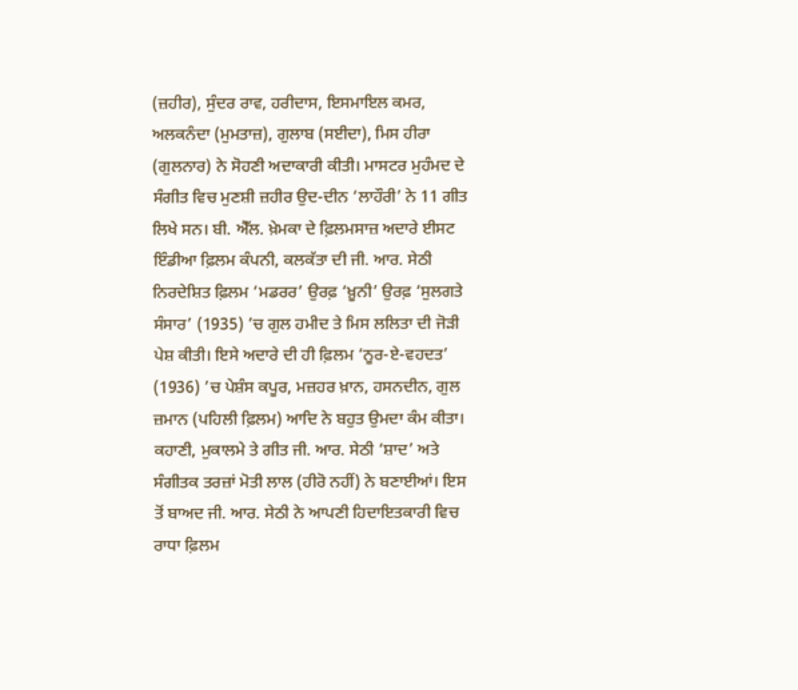(ਜ਼ਹੀਰ), ਸੁੰਦਰ ਰਾਵ, ਹਰੀਦਾਸ, ਇਸਮਾਇਲ ਕਮਰ, ਅਲਕਨੰਦਾ (ਮੁਮਤਾਜ਼), ਗੁਲਾਬ (ਸਈਦਾ), ਮਿਸ ਹੀਰਾ (ਗੁਲਨਾਰ) ਨੇ ਸੋਹਣੀ ਅਦਾਕਾਰੀ ਕੀਤੀ। ਮਾਸਟਰ ਮੁਹੰਮਦ ਦੇ ਸੰਗੀਤ ਵਿਚ ਮੁਣਸ਼ੀ ਜ਼ਹੀਰ ਉਦ-ਦੀਨ ‘ਲਾਹੌਰੀ’ ਨੇ 11 ਗੀਤ ਲਿਖੇ ਸਨ। ਬੀ. ਐੱਲ. ਖ਼ੇਮਕਾ ਦੇ ਫ਼ਿਲਮਸਾਜ਼ ਅਦਾਰੇ ਈਸਟ ਇੰਡੀਆ ਫ਼ਿਲਮ ਕੰਪਨੀ, ਕਲਕੱਤਾ ਦੀ ਜੀ. ਆਰ. ਸੇਠੀ ਨਿਰਦੇਸ਼ਿਤ ਫ਼ਿਲਮ ‘ਮਡਰਰ’ ਉਰਫ਼ ‘ਖ਼ੂਨੀ’ ਉਰਫ਼ ‘ਸੁਲਗਤੇ ਸੰਸਾਰ’ (1935) ’ਚ ਗੁਲ ਹਮੀਦ ਤੇ ਮਿਸ ਲਲਿਤਾ ਦੀ ਜੋੜੀ ਪੇਸ਼ ਕੀਤੀ। ਇਸੇ ਅਦਾਰੇ ਦੀ ਹੀ ਫ਼ਿਲਮ ‘ਨੂਰ-ਏ-ਵਹਦਤ’ (1936) ’ਚ ਪੇਸ਼ੰਸ ਕਪੂਰ, ਮਜ਼ਹਰ ਖ਼ਾਨ, ਹਸਨਦੀਨ, ਗੁਲ ਜ਼ਮਾਨ (ਪਹਿਲੀ ਫ਼ਿਲਮ) ਆਦਿ ਨੇ ਬਹੁਤ ਉਮਦਾ ਕੰਮ ਕੀਤਾ। ਕਹਾਣੀ, ਮੁਕਾਲਮੇ ਤੇ ਗੀਤ ਜੀ. ਆਰ. ਸੇਠੀ ‘ਸ਼ਾਦ’ ਅਤੇ ਸੰਗੀਤਕ ਤਰਜ਼ਾਂ ਮੋਤੀ ਲਾਲ (ਹੀਰੋ ਨਹੀਂ) ਨੇ ਬਣਾਈਆਂ। ਇਸ ਤੋਂ ਬਾਅਦ ਜੀ. ਆਰ. ਸੇਠੀ ਨੇ ਆਪਣੀ ਹਿਦਾਇਤਕਾਰੀ ਵਿਚ ਰਾਧਾ ਫ਼ਿਲਮ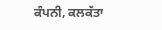ਕੰਪਨੀ, ਕਲਕੱਤਾ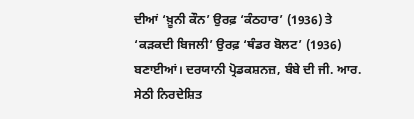ਦੀਆਂ ‘ਖ਼ੂਨੀ ਕੌਨ’ ਉਰਫ਼ ‘ਕੰਠਹਾਰ’ (1936) ਤੇ ‘ਕੜਕਦੀ ਬਿਜਲੀ’ ਉਰਫ਼ ‘ਥੰਡਰ ਬੋਲਟ’ (1936) ਬਣਾਈਆਂ। ਦਰਯਾਨੀ ਪ੍ਰੋਡਕਸ਼ਨਜ਼, ਬੰਬੇ ਦੀ ਜੀ. ਆਰ. ਸੇਠੀ ਨਿਰਦੇਸ਼ਿਤ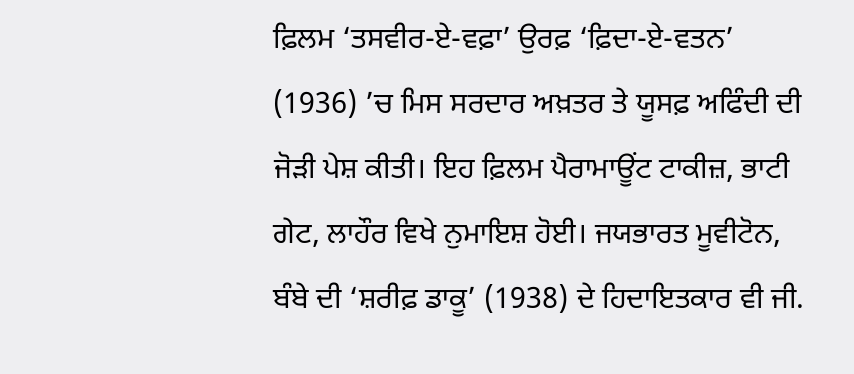ਫ਼ਿਲਮ ‘ਤਸਵੀਰ-ਏ-ਵਫ਼ਾ’ ਉਰਫ਼ ‘ਫ਼ਿਦਾ-ਏ-ਵਤਨ’ (1936) ’ਚ ਮਿਸ ਸਰਦਾਰ ਅਖ਼ਤਰ ਤੇ ਯੂਸਫ਼ ਅਫਿੰਦੀ ਦੀ ਜੋੜੀ ਪੇਸ਼ ਕੀਤੀ। ਇਹ ਫ਼ਿਲਮ ਪੈਰਾਮਾਊਂਟ ਟਾਕੀਜ਼, ਭਾਟੀ ਗੇਟ, ਲਾਹੌਰ ਵਿਖੇ ਨੁਮਾਇਸ਼ ਹੋਈ। ਜਯਭਾਰਤ ਮੂਵੀਟੋਨ, ਬੰਬੇ ਦੀ ‘ਸ਼ਰੀਫ਼ ਡਾਕੂ’ (1938) ਦੇ ਹਿਦਾਇਤਕਾਰ ਵੀ ਜੀ.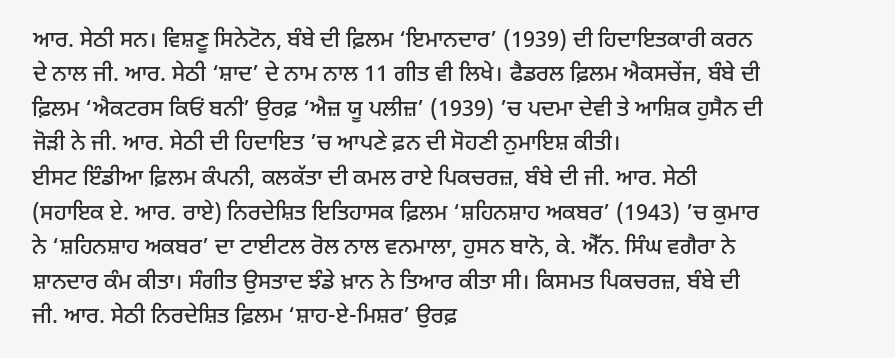ਆਰ. ਸੇਠੀ ਸਨ। ਵਿਸ਼ਣੂ ਸਿਨੇਟੋਨ, ਬੰਬੇ ਦੀ ਫ਼ਿਲਮ ‘ਇਮਾਨਦਾਰ’ (1939) ਦੀ ਹਿਦਾਇਤਕਾਰੀ ਕਰਨ ਦੇ ਨਾਲ ਜੀ. ਆਰ. ਸੇਠੀ ‘ਸ਼ਾਦ’ ਦੇ ਨਾਮ ਨਾਲ 11 ਗੀਤ ਵੀ ਲਿਖੇ। ਫੈਡਰਲ ਫ਼ਿਲਮ ਐਕਸਚੇਂਜ, ਬੰਬੇ ਦੀ ਫ਼ਿਲਮ ‘ਐਕਟਰਸ ਕਿਓਂ ਬਨੀ’ ਉਰਫ਼ ‘ਐਜ਼ ਯੂ ਪਲੀਜ਼’ (1939) ’ਚ ਪਦਮਾ ਦੇਵੀ ਤੇ ਆਸ਼ਿਕ ਹੁਸੈਨ ਦੀ ਜੋੜੀ ਨੇ ਜੀ. ਆਰ. ਸੇਠੀ ਦੀ ਹਿਦਾਇਤ ’ਚ ਆਪਣੇ ਫ਼ਨ ਦੀ ਸੋਹਣੀ ਨੁਮਾਇਸ਼ ਕੀਤੀ।
ਈਸਟ ਇੰਡੀਆ ਫ਼ਿਲਮ ਕੰਪਨੀ, ਕਲਕੱਤਾ ਦੀ ਕਮਲ ਰਾਏ ਪਿਕਚਰਜ਼, ਬੰਬੇ ਦੀ ਜੀ. ਆਰ. ਸੇਠੀ (ਸਹਾਇਕ ਏ. ਆਰ. ਰਾਏ) ਨਿਰਦੇਸ਼ਿਤ ਇਤਿਹਾਸਕ ਫ਼ਿਲਮ ‘ਸ਼ਹਿਨਸ਼ਾਹ ਅਕਬਰ’ (1943) ’ਚ ਕੁਮਾਰ ਨੇ ‘ਸ਼ਹਿਨਸ਼ਾਹ ਅਕਬਰ’ ਦਾ ਟਾਈਟਲ ਰੋਲ ਨਾਲ ਵਨਮਾਲਾ, ਹੁਸਨ ਬਾਨੋ, ਕੇ. ਐੱਨ. ਸਿੰਘ ਵਗੈਰਾ ਨੇ ਸ਼ਾਨਦਾਰ ਕੰਮ ਕੀਤਾ। ਸੰਗੀਤ ਉਸਤਾਦ ਝੰਡੇ ਖ਼ਾਨ ਨੇ ਤਿਆਰ ਕੀਤਾ ਸੀ। ਕਿਸਮਤ ਪਿਕਚਰਜ਼, ਬੰਬੇ ਦੀ ਜੀ. ਆਰ. ਸੇਠੀ ਨਿਰਦੇਸ਼ਿਤ ਫ਼ਿਲਮ ‘ਸ਼ਾਹ-ਏ-ਮਿਸ਼ਰ’ ਉਰਫ਼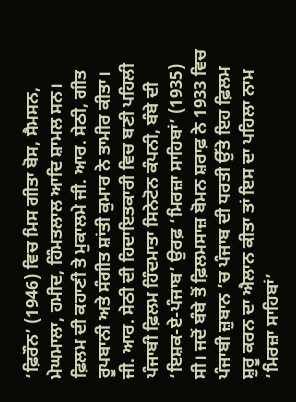‘ਫ਼ਿਰੌਨ’ (1946) ਵਿਚ ਮਿਸ ਗੀਤਾ ਬੋਸ, ਸੈਮਸਨ, ਮੇਘਮਾਲਾ, ਹਮੀਦ, ਹਿੰਮਤਲਾਲ ਆਦਿ ਸ਼ਾਮਲ ਸਨ। ਫ਼ਿਲਮ ਦੀ ਕਹਾਣੀ ਤੇ ਮੁਕਾਲਮੇ ਜੀ. ਆਰ. ਸੇਠੀ, ਗੀਤ ਰੂਪਬਾਨੀ ਅਤੇ ਸੰਗੀਤ ਸ਼ਾਂਤੀ ਕੁਮਾਰ ਨੇ ਤਾਮੀਰ ਕੀਤਾ।
ਜੀ. ਆਰ. ਸੇਠੀ ਦੀ ਹਿਦਾਇਤਕਾਰੀ ਵਿਚ ਬਣੀ ਪਹਿਲੀ ਪੰਜਾਬੀ ਫ਼ਿਲਮ ਹਿੰਦਮਾਤਾ ਸਿਨੇਟੋਨ ਕੰਪਨੀ, ਬੰਬੇ ਦੀ ‘ਇਸ਼ਕ-ਏ-ਪੰਜਾਬ’ ਉਰਫ਼ ‘ਮਿਰਜ਼ਾ ਸਾਹਿਬਾਂ’ (1935) ਸੀ। ਜਦੋਂ ਬੰਬੇ ਤੋਂ ਫ਼ਿਲਮਸਾਜ਼ ਬੋਮਨ ਸ਼ਰਾਫ਼ ਨੇ 1933 ਵਿਚ ਪੰਜਾਬੀ ਜ਼ੁਬਾਨ ’ਚ ਪੰਜਾਬ ਦੀ ਧਰਤੀ ਉੱਤੇ ਇਹ ਫ਼ਿਲਮ ਸ਼ੁਰੂ ਕਰਨ ਦਾ ਐਲਾਨ ਕੀਤਾ ਤਾਂ ਇਸ ਦਾ ਪਹਿਲਾ ਨਾਮ ‘ਮਿਰਜ਼ਾ ਸਾਹਿਬਾਂ’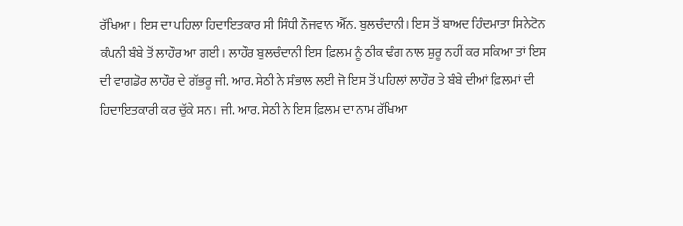ਰੱਖਿਆ। ਇਸ ਦਾ ਪਹਿਲਾ ਹਿਦਾਇਤਕਾਰ ਸੀ ਸਿੰਧੀ ਨੌਜਵਾਨ ਐੱਨ. ਬੁਲਚੰਦਾਨੀ। ਇਸ ਤੋਂ ਬਾਅਦ ਹਿੰਦਮਾਤਾ ਸਿਨੇਟੋਨ ਕੰਪਨੀ ਬੰਬੇ ਤੋਂ ਲਾਹੌਰ ਆ ਗਈ। ਲਾਹੌਰ ਬੁਲਚੰਦਾਨੀ ਇਸ ਫ਼ਿਲਮ ਨੂੰ ਠੀਕ ਢੰਗ ਨਾਲ ਸ਼ੁਰੂ ਨਹੀਂ ਕਰ ਸਕਿਆ ਤਾਂ ਇਸ ਦੀ ਵਾਗਡੋਰ ਲਾਹੌਰ ਦੇ ਗੱਭਰੂ ਜੀ. ਆਰ. ਸੇਠੀ ਨੇ ਸੰਭਾਲ ਲਈ ਜੋ ਇਸ ਤੋਂ ਪਹਿਲਾਂ ਲਾਹੌਰ ਤੇ ਬੰਬੇ ਦੀਆਂ ਫ਼ਿਲਮਾਂ ਦੀ ਹਿਦਾਇਤਕਾਰੀ ਕਰ ਚੁੱਕੇ ਸਨ। ਜੀ. ਆਰ. ਸੇਠੀ ਨੇ ਇਸ ਫ਼ਿਲਮ ਦਾ ਨਾਮ ਰੱਖਿਆ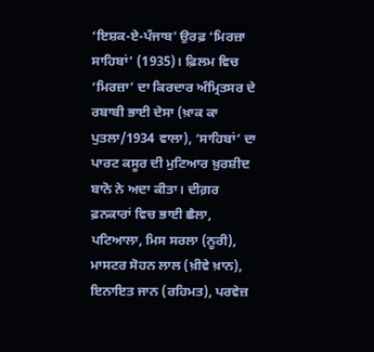‘ਇਸ਼ਕ-ਏ-ਪੰਜਾਬ’ ਉਰਫ਼ ‘ਮਿਰਜ਼ਾ ਸਾਹਿਬਾਂ’ (1935)। ਫ਼ਿਲਮ ਵਿਚ ‘ਮਿਰਜ਼ਾ’ ਦਾ ਕਿਰਦਾਰ ਅੰਮ੍ਰਿਤਸਰ ਦੇ ਰਬਾਬੀ ਭਾਈ ਦੇਸਾ (ਖ਼ਾਕ ਕਾ ਪੁਤਲਾ/1934 ਵਾਲਾ), ‘ਸਾਹਿਬਾਂ’ ਦਾ ਪਾਰਟ ਕਸੂਰ ਦੀ ਮੁਟਿਆਰ ਖ਼ੁਰਸ਼ੀਦ ਬਾਨੋ ਨੇ ਅਦਾ ਕੀਤਾ। ਦੀਗ਼ਰ ਫ਼ਨਕਾਰਾਂ ਵਿਚ ਭਾਈ ਛੈਲਾ, ਪਟਿਆਲਾ, ਮਿਸ ਸਰਲਾ (ਨੂਰੀ), ਮਾਸਟਰ ਸੋਹਨ ਲਾਲ (ਖ਼ੀਵੇ ਖ਼ਾਨ), ਇਨਾਇਤ ਜਾਨ (ਰਹਿਮਤ), ਪਰਵੇਜ਼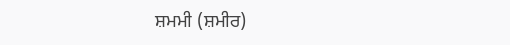ਸ਼ਮਮੀ (ਸ਼ਮੀਰ)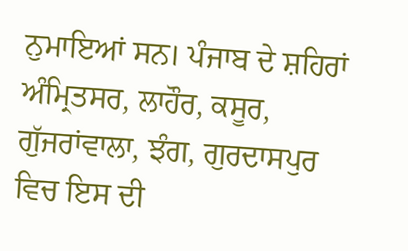ਨੁਮਾਇਆਂ ਸਨ। ਪੰਜਾਬ ਦੇ ਸ਼ਹਿਰਾਂ ਅੰਮ੍ਰਿਤਸਰ, ਲਾਹੌਰ, ਕਸੂਰ, ਗੁੱਜਰਾਂਵਾਲਾ, ਝੰਗ, ਗੁਰਦਾਸਪੁਰ ਵਿਚ ਇਸ ਦੀ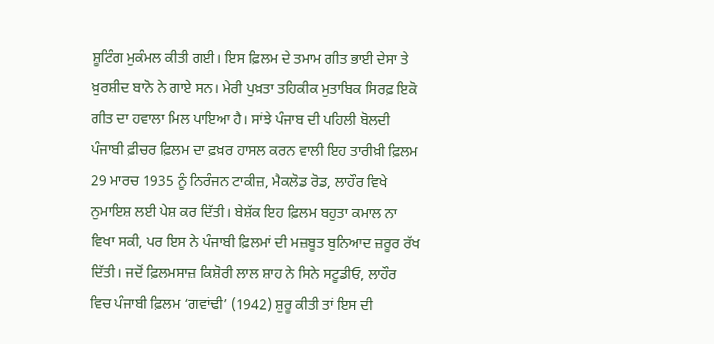ਸ਼ੂਟਿੰਗ ਮੁਕੰਮਲ ਕੀਤੀ ਗਈ। ਇਸ ਫ਼ਿਲਮ ਦੇ ਤਮਾਮ ਗੀਤ ਭਾਈ ਦੇਸਾ ਤੇ ਖ਼ੁਰਸ਼ੀਦ ਬਾਨੋ ਨੇ ਗਾਏ ਸਨ। ਮੇਰੀ ਪੁਖ਼ਤਾ ਤਹਿਕੀਕ ਮੁਤਾਬਿਕ ਸਿਰਫ਼ ਇਕੋ ਗੀਤ ਦਾ ਹਵਾਲਾ ਮਿਲ ਪਾਇਆ ਹੈ। ਸਾਂਝੇ ਪੰਜਾਬ ਦੀ ਪਹਿਲੀ ਬੋਲਦੀ ਪੰਜਾਬੀ ਫ਼ੀਚਰ ਫ਼ਿਲਮ ਦਾ ਫ਼ਖ਼ਰ ਹਾਸਲ ਕਰਨ ਵਾਲੀ ਇਹ ਤਾਰੀਖ਼ੀ ਫ਼ਿਲਮ 29 ਮਾਰਚ 1935 ਨੂੰ ਨਿਰੰਜਨ ਟਾਕੀਜ਼, ਮੈਕਲੋਡ ਰੋਡ, ਲਾਹੌਰ ਵਿਖੇ ਨੁਮਾਇਸ਼ ਲਈ ਪੇਸ਼ ਕਰ ਦਿੱਤੀ। ਬੇਸ਼ੱਕ ਇਹ ਫ਼ਿਲਮ ਬਹੁਤਾ ਕਮਾਲ ਨਾ ਵਿਖਾ ਸਕੀ, ਪਰ ਇਸ ਨੇ ਪੰਜਾਬੀ ਫ਼ਿਲਮਾਂ ਦੀ ਮਜ਼ਬੂਤ ਬੁਨਿਆਦ ਜ਼ਰੂਰ ਰੱਖ ਦਿੱਤੀ। ਜਦੋਂ ਫ਼ਿਲਮਸਾਜ਼ ਕਿਸ਼ੋਰੀ ਲਾਲ ਸ਼ਾਹ ਨੇ ਸਿਨੇ ਸਟੂਡੀਓ, ਲਾਹੌਰ ਵਿਚ ਪੰਜਾਬੀ ਫ਼ਿਲਮ ‘ਗਵਾਂਢੀ’ (1942) ਸ਼ੁਰੂ ਕੀਤੀ ਤਾਂ ਇਸ ਦੀ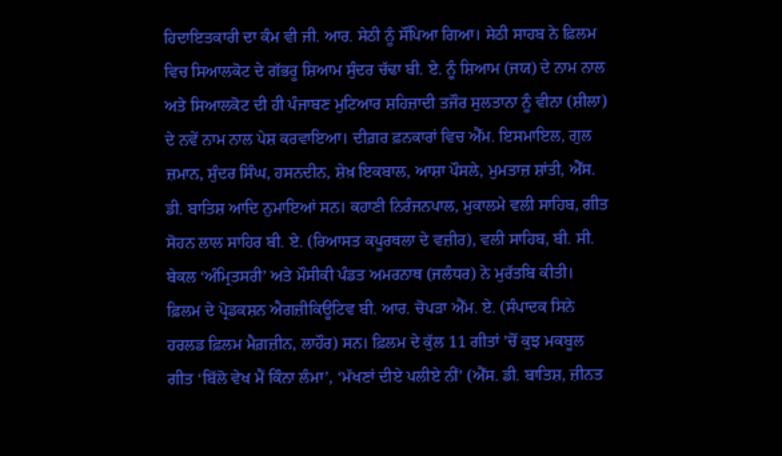ਹਿਦਾਇਤਕਾਰੀ ਦਾ ਕੰਮ ਵੀ ਜੀ. ਆਰ. ਸੇਠੀ ਨੂੰ ਸੌਂਪਿਆ ਗਿਆ। ਸੇਠੀ ਸਾਹਬ ਨੇ ਫ਼ਿਲਮ ਵਿਚ ਸਿਆਲਕੋਟ ਦੇ ਗੱਭਰੂ ਸ਼ਿਆਮ ਸੁੰਦਰ ਚੱਢਾ ਬੀ. ਏ. ਨੂੰ ਸ਼ਿਆਮ (ਜਯ) ਦੇ ਨਾਮ ਨਾਲ ਅਤੇ ਸਿਆਲਕੋਟ ਦੀ ਹੀ ਪੰਜਾਬਣ ਮੁਟਿਆਰ ਸ਼ਹਿਜ਼ਾਦੀ ਤਜੌਰ ਸੁਲਤਾਨਾ ਨੂੰ ਵੀਨਾ (ਸ਼ੀਲਾ) ਦੇ ਨਵੇਂ ਨਾਮ ਨਾਲ ਪੇਸ਼ ਕਰਵਾਇਆ। ਦੀਗ਼ਰ ਫ਼ਨਕਾਰਾਂ ਵਿਚ ਐੱਮ. ਇਸਮਾਇਲ, ਗੁਲ ਜ਼ਮਾਨ, ਸੁੰਦਰ ਸਿੰਘ, ਹਸਨਦੀਨ, ਸ਼ੇਖ਼ ਇਕਬਾਲ, ਆਸ਼ਾ ਪੌਸਲੇ, ਮੁਮਤਾਜ਼ ਸ਼ਾਂਤੀ, ਐੱਸ. ਡੀ. ਬਾਤਿਸ਼ ਆਦਿ ਨੁਮਾਇਆਂ ਸਨ। ਕਹਾਣੀ ਨਿਰੰਜਨਪਾਲ, ਮੁਕਾਲਮੇ ਵਲੀ ਸਾਹਿਬ, ਗੀਤ ਸੋਹਨ ਲਾਲ ਸਾਹਿਰ ਬੀ. ਏ. (ਰਿਆਸਤ ਕਪੂਰਥਲਾ ਦੇ ਵਜ਼ੀਰ), ਵਲੀ ਸਾਹਿਬ, ਬੀ. ਸੀ. ਬੇਕਲ ‘ਅੰਮ੍ਰਿਤਸਰੀ’ ਅਤੇ ਮੌਸੀਕੀ ਪੰਡਤ ਅਮਰਨਾਥ (ਜਲੰਧਰ) ਨੇ ਮੁਰੱਤਬਿ ਕੀਤੀ। ਫ਼ਿਲਮ ਦੇ ਪ੍ਰੋਡਕਸ਼ਨ ਐਗਜ਼ੀਕਿਊਟਿਵ ਬੀ. ਆਰ. ਚੋਪੜਾ ਐੱਮ. ਏ. (ਸੰਪਾਦਕ ਸਿਨੇ ਹਰਲਡ ਫ਼ਿਲਮ ਮੈਗ਼ਜ਼ੀਨ, ਲਾਹੌਰ) ਸਨ। ਫ਼ਿਲਮ ਦੇ ਕੁੱਲ 11 ਗੀਤਾਂ ’ਚੋਂ ਕੁਝ ਮਕਬੂਲ ਗੀਤ ‘ਬਿੱਲੋ ਵੇਖ ਮੈਂ ਕਿੰਨਾ ਲੰਮਾ’, ‘ਮੱਖਣਾਂ ਦੀਏ ਪਲੀਏ ਨੀਂ’ (ਐੱਸ. ਡੀ. ਬਾਤਿਸ਼, ਜ਼ੀਨਤ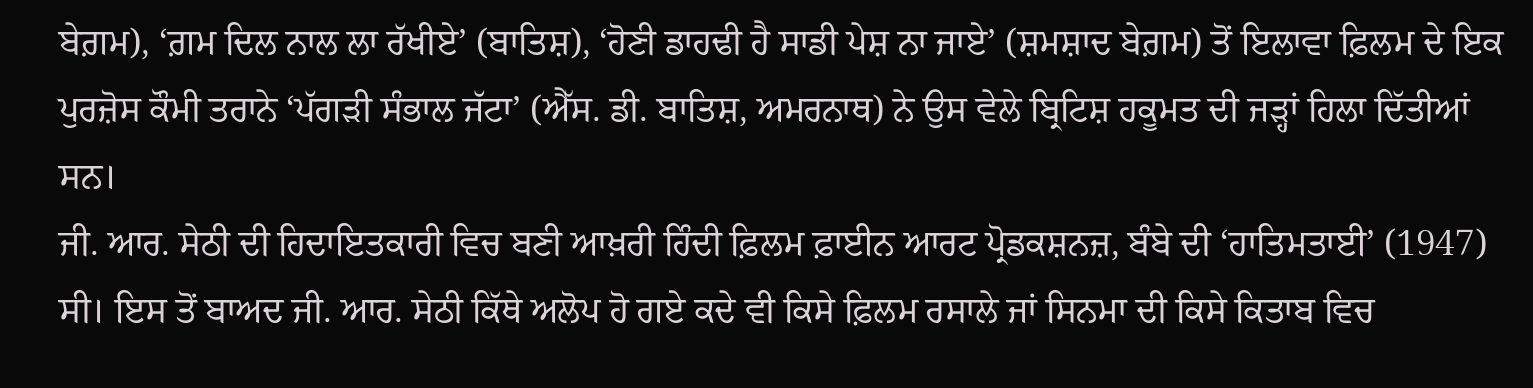ਬੇਗ਼ਮ), ‘ਗ਼ਮ ਦਿਲ ਨਾਲ ਲਾ ਰੱਖੀਏ’ (ਬਾਤਿਸ਼), ‘ਹੋਣੀ ਡਾਹਢੀ ਹੈ ਸਾਡੀ ਪੇਸ਼ ਨਾ ਜਾਏ’ (ਸ਼ਮਸ਼ਾਦ ਬੇਗ਼ਮ) ਤੋਂ ਇਲਾਵਾ ਫ਼ਿਲਮ ਦੇ ਇਕ ਪੁਰਜ਼ੋਸ ਕੌਮੀ ਤਰਾਨੇ ‘ਪੱਗੜੀ ਸੰਭਾਲ ਜੱਟਾ’ (ਐੱਸ. ਡੀ. ਬਾਤਿਸ਼, ਅਮਰਨਾਥ) ਨੇ ਉਸ ਵੇਲੇ ਬ੍ਰਿਟਿਸ਼ ਹਕੂਮਤ ਦੀ ਜੜ੍ਹਾਂ ਹਿਲਾ ਦਿੱਤੀਆਂ ਸਨ।
ਜੀ. ਆਰ. ਸੇਠੀ ਦੀ ਹਿਦਾਇਤਕਾਰੀ ਵਿਚ ਬਣੀ ਆਖ਼ਰੀ ਹਿੰਦੀ ਫ਼ਿਲਮ ਫ਼ਾਈਨ ਆਰਟ ਪ੍ਰੋਡਕਸ਼ਨਜ਼, ਬੰਬੇ ਦੀ ‘ਹਾਤਿਮਤਾਈ’ (1947) ਸੀ। ਇਸ ਤੋਂ ਬਾਅਦ ਜੀ. ਆਰ. ਸੇਠੀ ਕਿੱਥੇ ਅਲੋਪ ਹੋ ਗਏ ਕਦੇ ਵੀ ਕਿਸੇ ਫ਼ਿਲਮ ਰਸਾਲੇ ਜਾਂ ਸਿਨਮਾ ਦੀ ਕਿਸੇ ਕਿਤਾਬ ਵਿਚ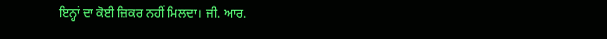ਇਨ੍ਹਾਂ ਦਾ ਕੋਈ ਜ਼ਿਕਰ ਨਹੀਂ ਮਿਲਦਾ। ਜੀ. ਆਰ.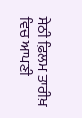ਸੇਠੀ ਫ਼ਿਲਮ ਤਾਰੀਖ਼ ਵਿਚ ਆਪਣੀ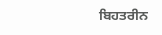ਬਿਹਤਰੀਨ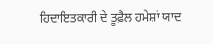ਹਿਦਾਇਤਕਾਰੀ ਦੇ ਤੂਫ਼ੈਲ ਹਮੇਸ਼ਾਂ ਯਾਦ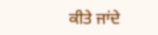ਕੀਤੇ ਜਾਂਦੇ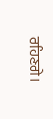ਰਹਿਣਗੇ।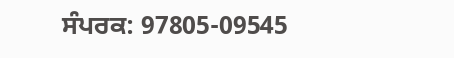ਸੰਪਰਕ: 97805-09545